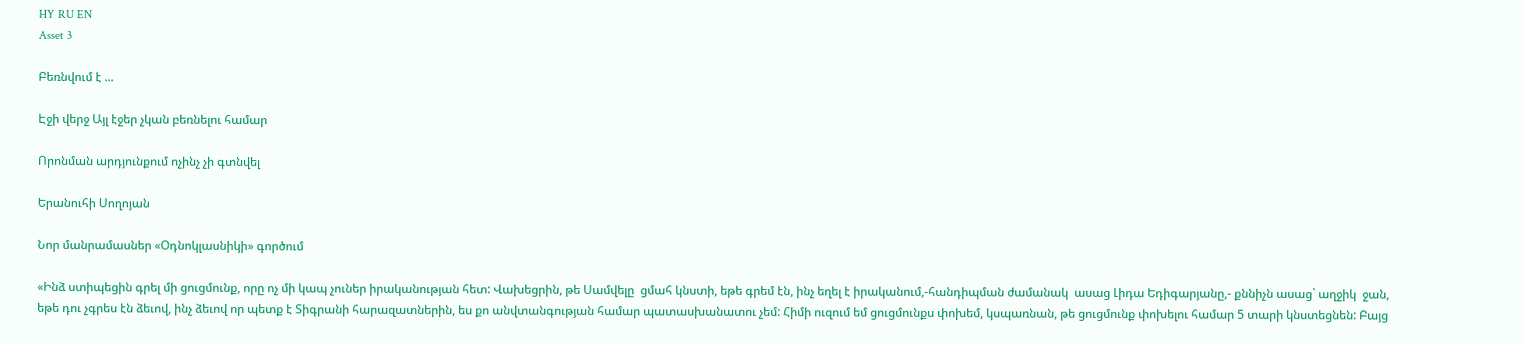HY RU EN
Asset 3

Բեռնվում է ...

Էջի վերջ Այլ էջեր չկան բեռնելու համար

Որոնման արդյունքում ոչինչ չի գտնվել

Երանուհի Սողոյան

Նոր մանրամասներ «Օդնոկլասնիկի» գործում

«Ինձ ստիպեցին գրել մի ցուցմունք, որը ոչ մի կապ չուներ իրականության հետ: Վախեցրին, թե Սամվելը  ցմահ կնստի, եթե գրեմ էն, ինչ եղել է իրականում,-հանդիպման ժամանակ  ասաց Լիդա Եդիգարյանը,- քննիչն ասաց` աղջիկ  ջան, եթե դու չգրես էն ձեւով, ինչ ձեւով որ պետք է Տիգրանի հարազատներին, ես քո անվտանգության համար պատասխանատու չեմ: Հիմի ուզում եմ ցուցմունքս փոխեմ, կսպառնան, թե ցուցմունք փոխելու համար 5 տարի կնստեցնեն: Բայց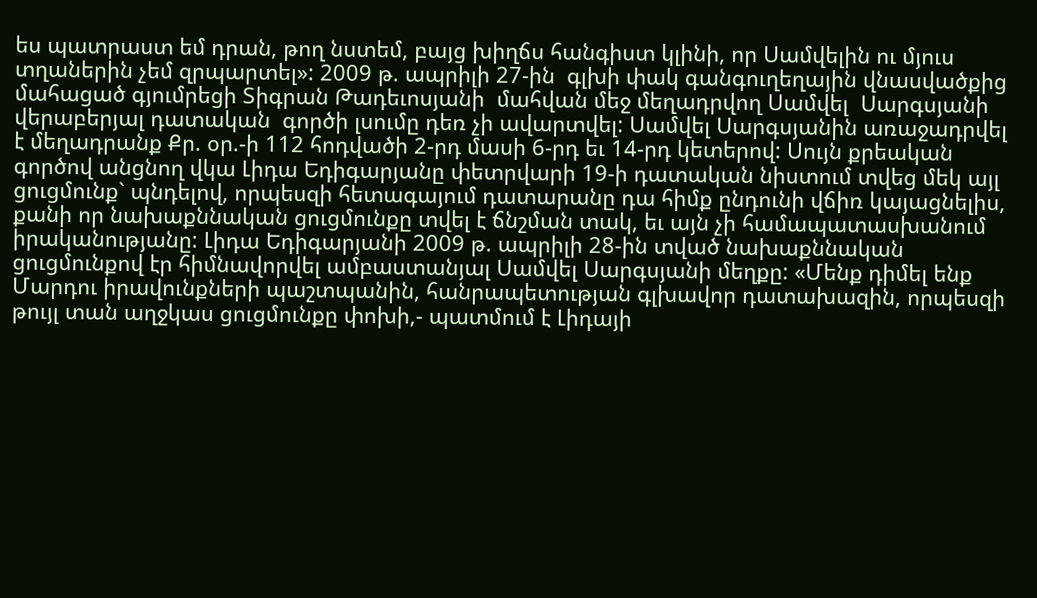ես պատրաստ եմ դրան, թող նստեմ, բայց խիղճս հանգիստ կլինի, որ Սամվելին ու մյուս տղաներին չեմ զրպարտել»: 2009 թ. ապրիլի 27-ին  գլխի փակ գանգուղեղային վնասվածքից  մահացած գյումրեցի Տիգրան Թադեւոսյանի  մահվան մեջ մեղադրվող Սամվել  Սարգսյանի վերաբերյալ դատական  գործի լսումը դեռ չի ավարտվել: Սամվել Սարգսյանին առաջադրվել  է մեղադրանք Քր. օր.-ի 112 հոդվածի 2-րդ մասի 6-րդ եւ 14-րդ կետերով: Սույն քրեական գործով անցնող վկա Լիդա Եդիգարյանը փետրվարի 19-ի դատական նիստում տվեց մեկ այլ ցուցմունք` պնդելով, որպեսզի հետագայում դատարանը դա հիմք ընդունի վճիռ կայացնելիս, քանի որ նախաքննական ցուցմունքը տվել է ճնշման տակ, եւ այն չի համապատասխանում իրականությանը: Լիդա Եդիգարյանի 2009 թ. ապրիլի 28-ին տված նախաքննական ցուցմունքով էր հիմնավորվել ամբաստանյալ Սամվել Սարգսյանի մեղքը: «Մենք դիմել ենք  Մարդու իրավունքների պաշտպանին, հանրապետության գլխավոր դատախազին, որպեսզի թույլ տան աղջկաս ցուցմունքը փոխի,- պատմում է Լիդայի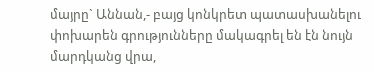մայրը` Աննան,- բայց կոնկրետ պատասխանելու փոխարեն գրությունները մակագրել են էն նույն մարդկանց վրա,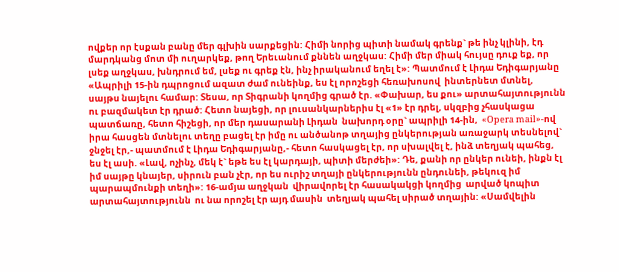ովքեր որ էսքան բանը մեր գլխին սարքեցին: Հիմի նորից պիտի նամակ գրենք` թե ինչ կլինի, էդ մարդկանց մոտ մի ուղարկեք, թող Երեւանում քննեն աղջկաս: Հիմի մեր միակ հույսը դուք եք, որ լսեք աղջկաս, խնդրում եմ, լսեք ու գրեք էն, ինչ իրականում եղել է»: Պատմում է Լիդա Եդիգարյանը «Ապրիլի 15-ին դպրոցում ազատ ժամ ունեինք, ես էլ որոշեցի հեռախոսով  ինտերնետ մտնել, սայթս նայելու համար: Տեսա, որ Տիգրանի կողմից գրած էր. «Փախար, ես քու» արտահայտությունն ու բազմակետ էր դրած: Հետո նայեցի, որ լուսանկարներիս էլ «1» էր դրել, սկզբից չհասկացա պատճառը, հետո հիշեցի, որ մեր դասարանի Լիդան  նախորդ օրը` ապրիլի 14-ին,  «Opera mail»-ով իրա հասցեն մտնելու տեղը բացել էր իմը ու անծանոթ տղայից ընկերության առաջարկ տեսնելով` ջնջել էր,- պատմում է Լիդա Եդիգարյանը,- հետո հասկացել էր, որ սխալվել է, ինձ տեղյակ պահեց, ես էլ ասի. «Լավ, ոչինչ, մեկ է` եթե ես էլ կարդայի, պիտի մերժեի»: Դե, քանի որ ընկեր ունեի, ինքն էլ իմ սայթը կնայեր, սիրուն բան չէր, որ ես ուրիշ տղայի ընկերությունն ընդունեի, թեկուզ իմ պարապմունքի տեղի»: 16-ամյա աղջկան  վիրավորել էր հասակակցի կողմից  արված կոպիտ արտահայտությունն  ու նա որոշել էր այդ մասին  տեղյակ պահել սիրած տղային: «Սամվելին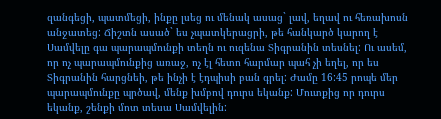զանգեցի, պատմեցի, ինքը լսեց ու մենակ ասաց` լավ, եղավ ու հեռախոսն անջատեց: Ճիշտն ասած` ես չպատկերացրի, թե հանկարծ կարող է Սամվելը գա պարապմունքի տեղն ու ուզենա Տիգրանին տեսնել: Ու ասեմ, որ ոչ պարապմունքից առաջ, ոչ էլ հետո հարմար պահ չի եղել, որ ես Տիգրանին հարցնեի, թե ինչի է էդպիսի բան գրել: Ժամը 16:45 րոպե մեր պարապմունքը պրծավ, մենք խմբով դուրս եկանք: Մուտքից որ դուրս եկանք, շենքի մոտ տեսա Սամվելին: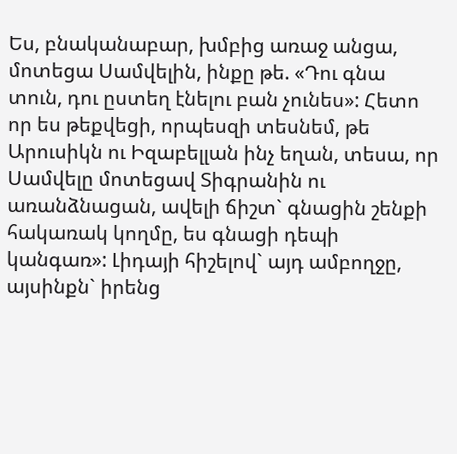Ես, բնականաբար, խմբից առաջ անցա, մոտեցա Սամվելին, ինքը թե. «Դու գնա տուն, դու ըստեղ էնելու բան չունես»: Հետո որ ես թեքվեցի, որպեսզի տեսնեմ, թե Արուսիկն ու Իզաբելլան ինչ եղան, տեսա, որ Սամվելը մոտեցավ Տիգրանին ու առանձնացան, ավելի ճիշտ` գնացին շենքի հակառակ կողմը, ես գնացի դեպի կանգառ»: Լիդայի հիշելով` այդ ամբողջը, այսինքն` իրենց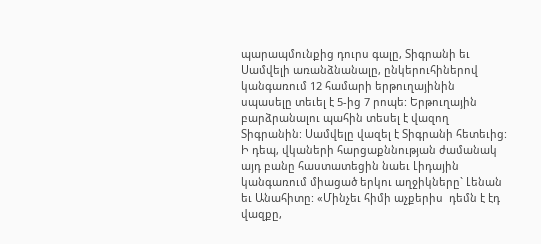պարապմունքից դուրս գալը, Տիգրանի եւ Սամվելի առանձնանալը, ընկերուհիներով կանգառում 12 համարի երթուղայինին սպասելը տեւել է 5-ից 7 րոպե: Երթուղային բարձրանալու պահին տեսել է վազող Տիգրանին: Սամվելը վազել է Տիգրանի հետեւից: Ի դեպ, վկաների հարցաքննության ժամանակ այդ բանը հաստատեցին նաեւ Լիդային կանգառում միացած երկու աղջիկները` Լենան եւ Անահիտը: «Մինչեւ հիմի աչքերիս  դեմն է էդ վազքը,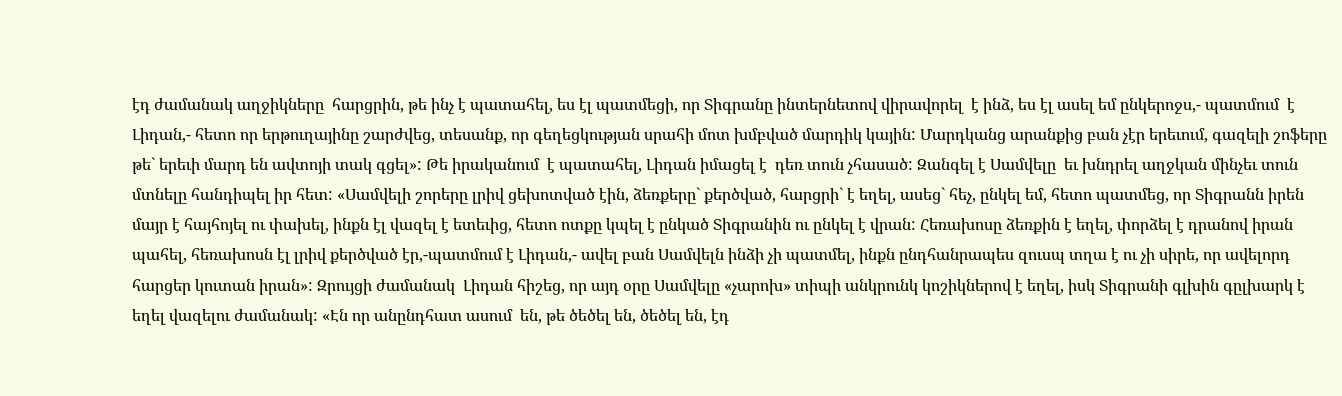էդ ժամանակ աղջիկները  հարցրին, թե ինչ է պատահել, ես էլ պատմեցի, որ Տիգրանը ինտերնետով վիրավորել  է ինձ, ես էլ ասել եմ ընկերոջս,- պատմում  է Լիդան,- հետո որ երթուղայինը շարժվեց, տեսանք, որ գեղեցկության սրահի մոտ խմբված մարդիկ կային: Մարդկանց արանքից բան չէր երեւում, գազելի շոֆերը թե` երեւի մարդ են ավտոյի տակ գցել»: Թե իրականում  է պատահել, Լիդան իմացել է  դեռ տուն չհասած: Զանգել է Սամվելը  եւ խնդրել աղջկան մինչեւ տուն մտնելը հանդիպել իր հետ: «Սամվելի շորերը լրիվ ցեխոտված էին, ձեռքերը` քերծված, հարցրի` է եղել, ասեց` հեչ, ընկել եմ, հետո պատմեց, որ Տիգրանն իրեն մայր է հայհոյել ու փախել, ինքն էլ վազել է ետեւից, հետո ոտքը կպել է ընկած Տիգրանին ու ընկել է վրան: Հեռախոսը ձեռքին է եղել, փորձել է դրանով իրան պահել, հեռախոսն էլ լրիվ քերծված էր,-պատմում է Լիդան,- ավել բան Սամվելն ինձի չի պատմել, ինքն ընդհանրապես զուսպ տղա է ու չի սիրե, որ ավելորդ հարցեր կուտան իրան»: Զրույցի ժամանակ  Լիդան հիշեց, որ այդ օրը Սամվելը «չարոխ» տիպի անկրունկ կոշիկներով է եղել, իսկ Տիգրանի գլխին գըլխարկ է եղել վազելու ժամանակ: «Էն որ անընդհատ ասում  են, թե ծեծել են, ծեծել են, էդ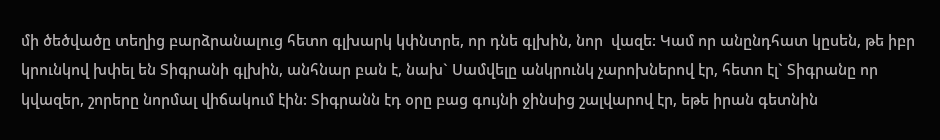մի ծեծվածը տեղից բարձրանալուց հետո գլխարկ կփնտրե, որ դնե գլխին, նոր  վազե: Կամ որ անընդհատ կըսեն, թե իբր  կրունկով խփել են Տիգրանի գլխին, անհնար բան է, նախ` Սամվելը անկրունկ չարոխներով էր, հետո էլ` Տիգրանը որ կվազեր, շորերը նորմալ վիճակում էին: Տիգրանն էդ օրը բաց գույնի ջինսից շալվարով էր, եթե իրան գետնին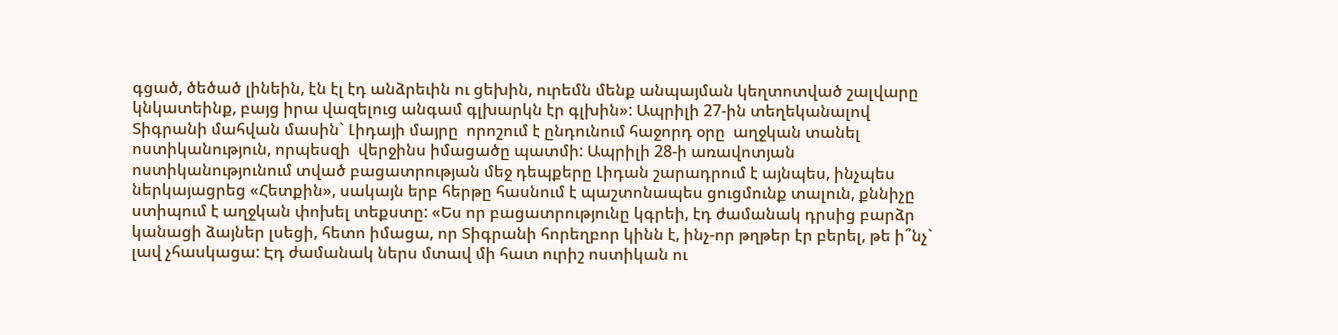գցած, ծեծած լինեին, էն էլ էդ անձրեւին ու ցեխին, ուրեմն մենք անպայման կեղտոտված շալվարը կնկատեինք, բայց իրա վազելուց անգամ գլխարկն էր գլխին»: Ապրիլի 27-ին տեղեկանալով  Տիգրանի մահվան մասին` Լիդայի մայրը  որոշում է ընդունում հաջորդ օրը  աղջկան տանել ոստիկանություն, որպեսզի  վերջինս իմացածը պատմի: Ապրիլի 28-ի առավոտյան ոստիկանությունում տված բացատրության մեջ դեպքերը Լիդան շարադրում է այնպես, ինչպես ներկայացրեց «Հետքին», սակայն երբ հերթը հասնում է պաշտոնապես ցուցմունք տալուն, քննիչը ստիպում է աղջկան փոխել տեքստը: «Ես որ բացատրությունը կգրեի, էդ ժամանակ դրսից բարձր  կանացի ձայներ լսեցի, հետո իմացա, որ Տիգրանի հորեղբոր կինն է, ինչ-որ թղթեր էր բերել, թե ի՞նչ` լավ չհասկացա: Էդ ժամանակ ներս մտավ մի հատ ուրիշ ոստիկան ու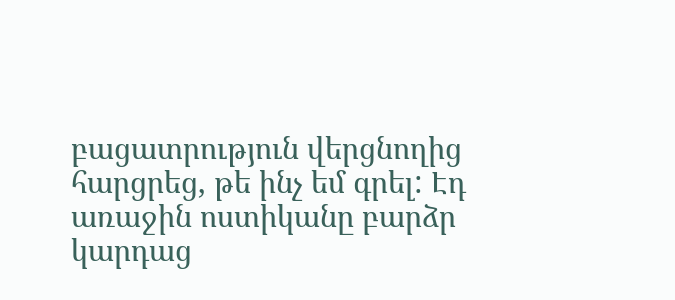բացատրություն վերցնողից հարցրեց, թե ինչ եմ գրել: Էդ առաջին ոստիկանը բարձր կարդաց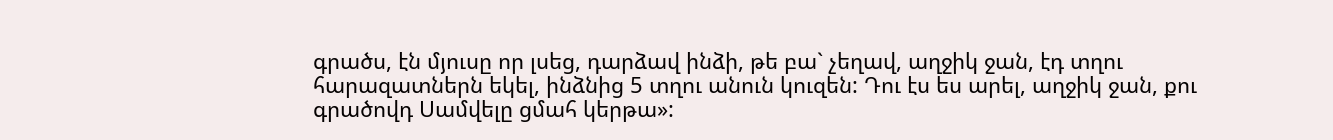գրածս, էն մյուսը որ լսեց, դարձավ ինձի, թե բա` չեղավ, աղջիկ ջան, էդ տղու հարազատներն եկել, ինձնից 5 տղու անուն կուզեն: Դու էս ես արել, աղջիկ ջան, քու գրածովդ Սամվելը ցմահ կերթա»: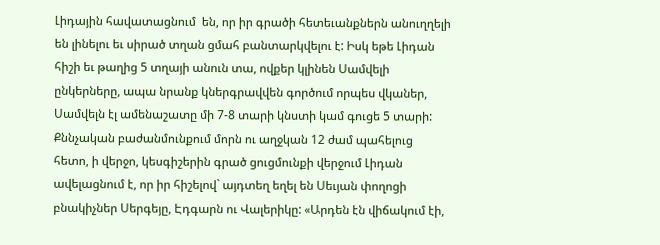Լիդային հավատացնում  են, որ իր գրածի հետեւանքներն անուղղելի  են լինելու եւ սիրած տղան ցմահ բանտարկվելու է: Իսկ եթե Լիդան հիշի եւ թաղից 5 տղայի անուն տա, ովքեր կլինեն Սամվելի ընկերները, ապա նրանք կներգրավվեն գործում որպես վկաներ, Սամվելն էլ ամենաշատը մի 7-8 տարի կնստի կամ գուցե 5 տարի: Քննչական բաժանմունքում մորն ու աղջկան 12 ժամ պահելուց հետո, ի վերջո, կեսգիշերին գրած ցուցմունքի վերջում Լիդան ավելացնում է, որ իր հիշելով` այդտեղ եղել են Սեւյան փողոցի բնակիչներ Սերգեյը, Էդգարն ու Վալերիկը: «Արդեն էն վիճակում էի,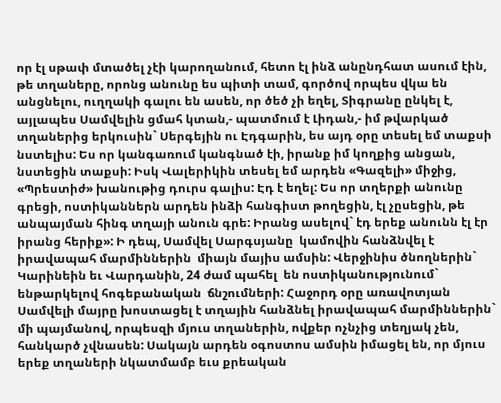որ էլ սթափ մտածել չէի կարողանում, հետո էլ ինձ անընդհատ ասում էին, թե տղաները, որոնց անունը ես պիտի տամ, գործով որպես վկա են անցնելու, ուղղակի գալու են ասեն, որ ծեծ չի եղել, Տիգրանը ընկել է, այլապես Սամվելին ցմահ կտան,- պատմում է Լիդան,- իմ թվարկած տղաներից երկուսին` Սերգեյին ու Էդգարին, ես այդ օրը տեսել եմ տաքսի նստելիս: Ես որ կանգառում կանգնած էի, իրանք իմ կողքից անցան, նստեցին տաքսի: Իսկ Վալերիկին տեսել եմ արդեն «Գազելի» միջից, «Պրեստիժ» խանութից դուրս գալիս: Էդ է եղել: Ես որ տղերքի անունը գրեցի, ոստիկաններն արդեն ինձի հանգիստ թողեցին, էլ չըսեցին, թե անպայման հինգ տղայի անուն գրե: Իրանց ասելով` էդ երեք անունն էլ էր իրանց հերիք»: Ի դեպ, Սամվել Սարգսյանը  կամովին հանձնվել է իրավապահ մարմիններին  միայն մայիս ամսին: Վերջինիս ծնողներին` Կարինեին եւ Վարդանին, 24 ժամ պահել  են ոստիկանությունում` ենթարկելով հոգեբանական  ճնշումների: Հաջորդ օրը առավոտյան  Սամվելի մայրը խոստացել է տղային հանձնել իրավապահ մարմիններին` մի պայմանով, որպեսզի մյուս տղաներին, ովքեր ոչնչից տեղյակ չեն, հանկարծ չվնասեն: Սակայն արդեն օգոստոս ամսին իմացել են, որ մյուս երեք տղաների նկատմամբ եւս քրեական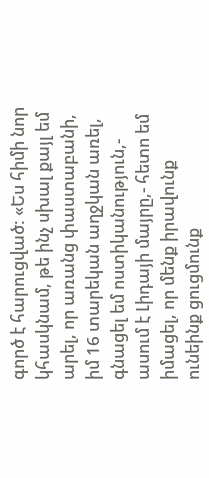գործ է հարուցված: «Ես հիմի նոր կհասկնամ, թե ինչ սխալ քայլ եմ արել, որ առանց փաստաբանի, իմ 16 տարեկան աղջկան առել, գնացել եմ ոստիկանություն,- ասում է Լիդայի մայրը,- հետո եմ իմացել, որ մենք իրավունք ունեինք ցուցմունք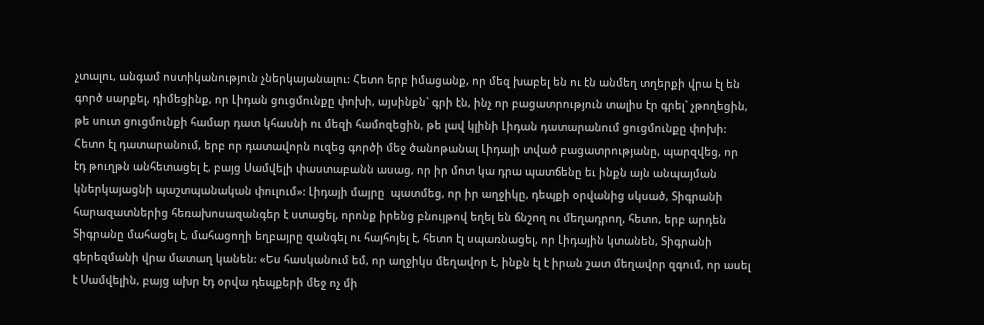չտալու, անգամ ոստիկանություն չներկայանալու: Հետո երբ իմացանք, որ մեզ խաբել են ու էն անմեղ տղերքի վրա էլ են գործ սարքել, դիմեցինք, որ Լիդան ցուցմունքը փոխի, այսինքն` գրի էն, ինչ որ բացատրություն տալիս էր գրել` չթողեցին, թե սուտ ցուցմունքի համար դատ կհասնի ու մեզի համոզեցին, թե լավ կլինի Լիդան դատարանում ցուցմունքը փոխի: Հետո էլ դատարանում, երբ որ դատավորն ուզեց գործի մեջ ծանոթանալ Լիդայի տված բացատրությանը, պարզվեց, որ էդ թուղթն անհետացել է, բայց Սամվելի փաստաբանն ասաց, որ իր մոտ կա դրա պատճենը եւ ինքն այն անպայման կներկայացնի պաշտպանական փուլում»: Լիդայի մայրը  պատմեց, որ իր աղջիկը, դեպքի օրվանից սկսած, Տիգրանի հարազատներից հեռախոսազանգեր է ստացել, որոնք իրենց բնույթով եղել են ճնշող ու մեղադրող, հետո, երբ արդեն Տիգրանը մահացել է, մահացողի եղբայրը զանգել ու հայհոյել է, հետո էլ սպառնացել, որ Լիդային կտանեն, Տիգրանի գերեզմանի վրա մատաղ կանեն: «Ես հասկանում եմ, որ աղջիկս մեղավոր է, ինքն էլ է իրան շատ մեղավոր զգում, որ ասել է Սամվելին, բայց ախր էդ օրվա դեպքերի մեջ ոչ մի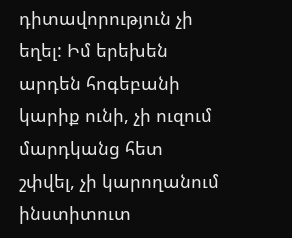դիտավորություն չի եղել: Իմ երեխեն արդեն հոգեբանի կարիք ունի, չի ուզում մարդկանց հետ շփվել, չի կարողանում ինստիտուտ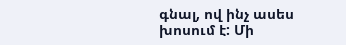գնալ, ով ինչ ասես խոսում է: Մի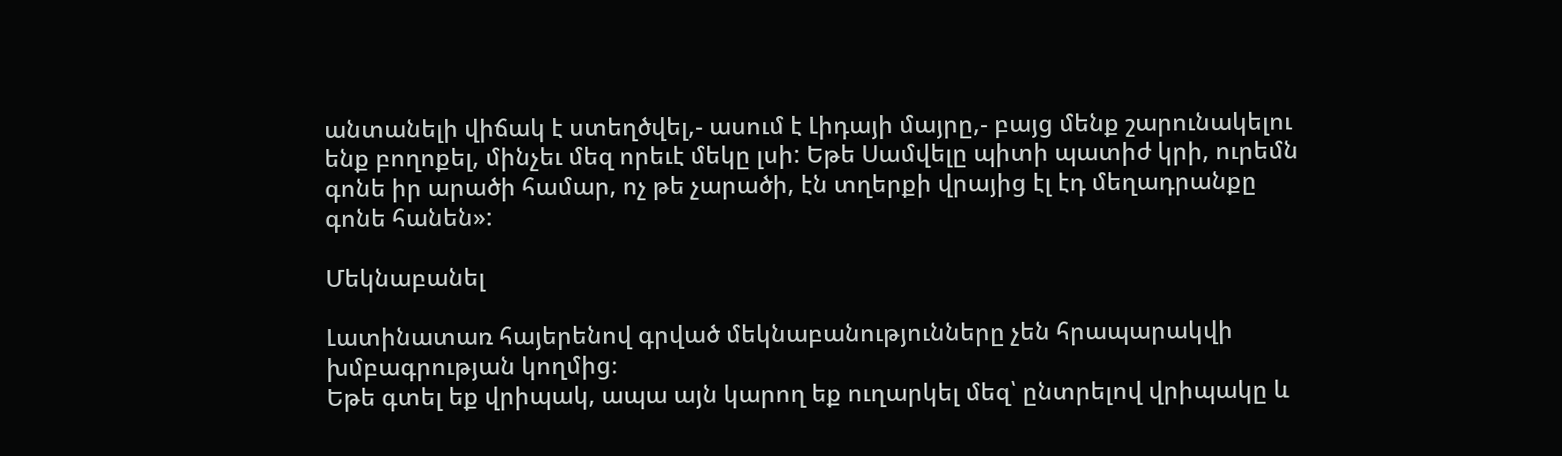անտանելի վիճակ է ստեղծվել,- ասում է Լիդայի մայրը,- բայց մենք շարունակելու ենք բողոքել, մինչեւ մեզ որեւէ մեկը լսի: Եթե Սամվելը պիտի պատիժ կրի, ուրեմն գոնե իր արածի համար, ոչ թե չարածի, էն տղերքի վրայից էլ էդ մեղադրանքը գոնե հանեն»:

Մեկնաբանել

Լատինատառ հայերենով գրված մեկնաբանությունները չեն հրապարակվի խմբագրության կողմից։
Եթե գտել եք վրիպակ, ապա այն կարող եք ուղարկել մեզ՝ ընտրելով վրիպակը և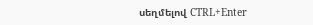սեղմելով CTRL+Enter